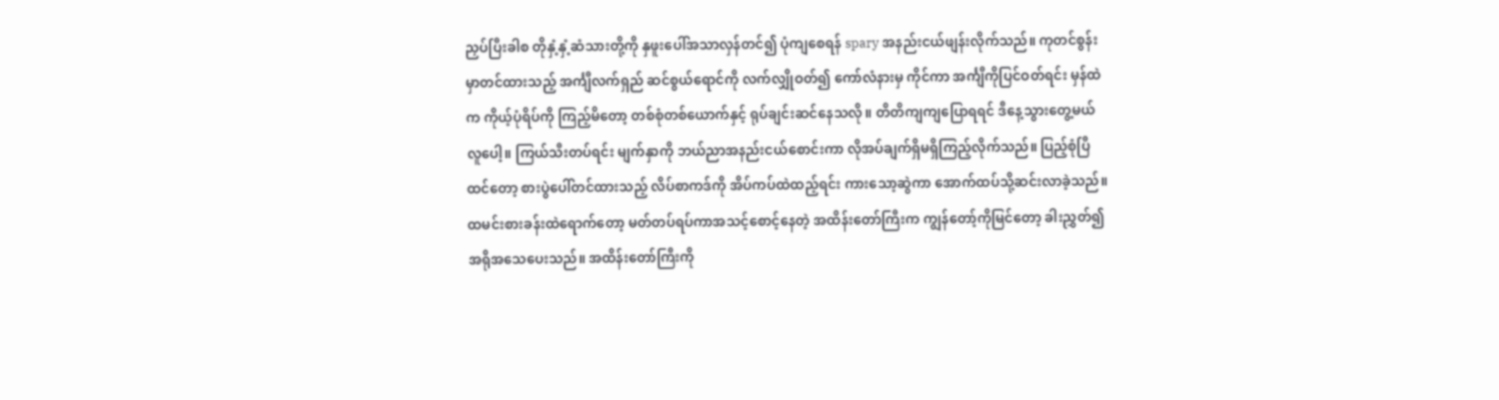ညှပ်ပြီးခါစ တိုနှံ့နှံ့ဆံသားတို့ကို နှဖူးပေါ်အသာလှန်တင်၍ ပုံကျစေရန် spary အနည်းငယ်ဖျန်းလိုက်သည်။ ကုတင်စွန်းမှာတင်ထားသည့် အင်္ကျီလက်ရှည် ဆင်စွယ်ရောင်ကို လက်လျှိုဝတ်၍ ကော်လံနားမှ ကိုင်ကာ အင်္ကျီကိုပြင်ဝတ်ရင်း မှန်ထဲက ကိုယ့်ပုံရိပ်ကို ကြည့်မိတော့ တစ်စုံတစ်ယောက်နှင့် ရုပ်ချင်းဆင်နေသလို။ တိတိကျကျပြောရရင် ဒီနေ့သွားတွေ့မယ်လူပေါ့။ ကြယ်သီးတပ်ရင်း မျက်နှာကို ဘယ်ညာအနည်းငယ်စောင်းကာ လိုအပ်ချက်ရှိမရှိကြည့်လိုက်သည်။ ပြည့်စုံပြီထင်တော့ စားပွဲပေါ်တင်ထားသည့် လိပ်စာကဒ်ကို အိပ်ကပ်ထဲထည့်ရင်း ကားသော့ဆွဲကာ အောက်ထပ်သို့ဆင်းလာခဲ့သည်။
ထမင်းစားခန်းထဲရောက်တော့ မတ်တပ်ရပ်ကာအသင့်စောင့်နေတဲ့ အထိန်းတော်ကြီးက ကျွန်တော့်ကိုမြင်တော့ ခါးညွှတ်၍ အရိုအသေပေးသည်။ အထိန်းတော်ကြီးကို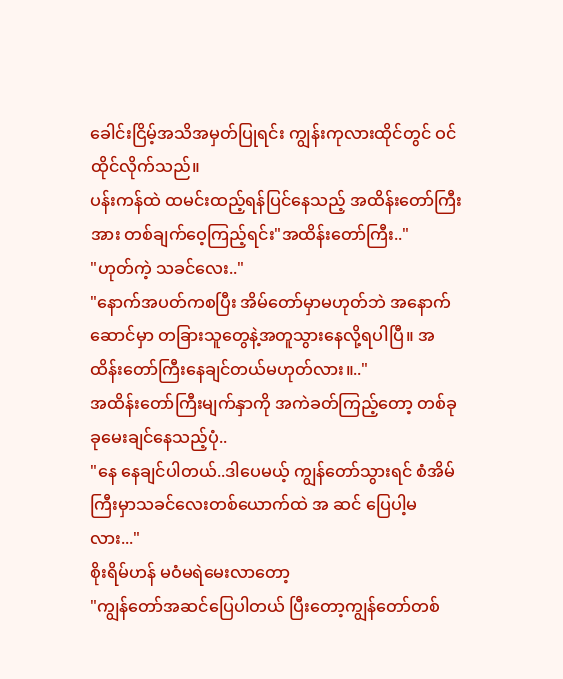ခေါင်းငြိမ့်အသိအမှတ်ပြုရင်း ကျွန်းကုလားထိုင်တွင် ဝင်ထိုင်လိုက်သည်။
ပန်းကန်ထဲ ထမင်းထည့်ရန်ပြင်နေသည့် အထိန်းတော်ကြီးအား တစ်ချက်ဝေ့ကြည့်ရင်း"အထိန်းတော်ကြီး.."
"ဟုတ်ကဲ့ သခင်လေး.."
"နောက်အပတ်ကစပြီး အိမ်တော်မှာမဟုတ်ဘဲ အနောက်ဆောင်မှာ တခြားသူတွေနဲ့အတူသွားနေလို့ရပါပြီ။ အထိန်းတော်ကြီးနေချင်တယ်မဟုတ်လား။.."
အထိန်းတော်ကြီးမျက်နှာကို အကဲခတ်ကြည့်တော့ တစ်ခုခုမေးချင်နေသည့်ပုံ..
"နေ နေချင်ပါတယ်..ဒါပေမယ့် ကျွန်တော်သွားရင် စံအိမ်ကြီးမှာသခင်လေးတစ်ယောက်ထဲ အ ဆင် ပြေပါ့မလား..."
စိုးရိမ်ဟန် မဝံမရဲမေးလာတော့
"ကျွန်တော်အဆင်ပြေပါတယ် ပြီးတော့ကျွန်တော်တစ်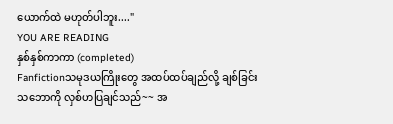ယောက်ထဲ မဟုတ်ပါဘူး...."
YOU ARE READING
နှစ်နှစ်ကာကာ (completed)
Fanfictionသမုဒယကြိုးတွေ အထပ်ထပ်ချည်လို့ ချစ်ခြင်းသဘောကို လှစ်ဟပြချင်သည်~~ အ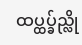ထပ္ထပ္ခ်ည္လို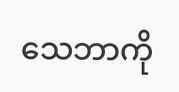သေဘာကို